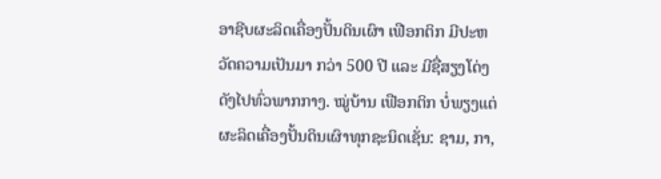ອາຊີບຜະລິດເຄື່ອງປັ້ນດິນເຜົາ ເຟືອກຕິກ ມີປະຫວັດຄວາມເປັນມາ ກວ່າ 500 ປີ ແລະ ມີຊື່ສຽງໂດ່ງດັງໄປທົ່ວພາກກາງ. ໝູ່ບ້ານ ເຟືອກຕິກ ບໍ່ພຽງແຕ່ຜະລິດເຄື່ອງປັ້ນດິນເຜົາທຸກຊະນິດເຊັ່ນ: ຊາມ, ກາ,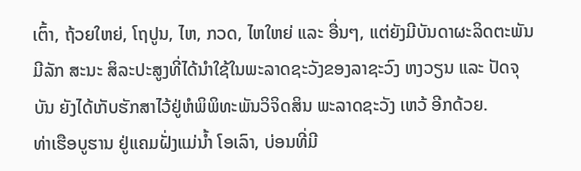ເຕົ້າ, ຖ້ວຍໃຫຍ່, ໂຖປູນ, ໄຫ, ກວດ, ໄຫໃຫຍ່ ແລະ ອື່ນໆ, ແຕ່ຍັງມີບັນດາຜະລິດຕະພັນ ມີລັກ ສະນະ ສິລະປະສູງທີ່ໄດ້ນຳໃຊ້ໃນພະລາດຊະວັງຂອງລາຊະວົງ ຫງວຽນ ແລະ ປັດຈຸບັນ ຍັງໄດ້ເກັບຮັກສາໄວ້ຢູ່ຫໍພິພິທະພັນວິຈິດສິນ ພະລາດຊະວັງ ເຫວ້ ອີກດ້ວຍ.
ທ່າເຮືອບູຮານ ຢູ່ແຄມຝັ່ງແມ່ນ້ຳ ໂອເລົາ, ບ່ອນທີ່ມີ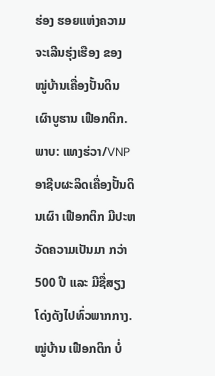ຮ່ອງ ຮອຍແຫ່ງຄວາມຈະເລີນຮຸ່ງເຮືອງ ຂອງ ໝູ່ບ້ານເຄື່ອງປັ້ນດິນ ເຜົາບູຮານ ເຟືອກຕິກ. ພາບ: ແທງຮ່ວາ/VNP
ອາຊີບຜະລິດເຄື່ອງປັ້ນດິນເຜົາ ເຟືອກຕິກ ມີປະຫວັດຄວາມເປັນມາ ກວ່າ 500 ປີ ແລະ ມີຊື່ສຽງໂດ່ງດັງໄປທົ່ວພາກກາງ. ໝູ່ບ້ານ ເຟືອກຕິກ ບໍ່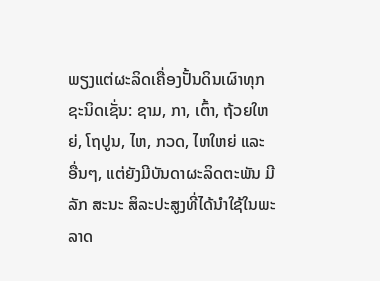ພຽງແຕ່ຜະລິດເຄື່ອງປັ້ນດິນເຜົາທຸກຊະນິດເຊັ່ນ: ຊາມ, ກາ, ເຕົ້າ, ຖ້ວຍໃຫຍ່, ໂຖປູນ, ໄຫ, ກວດ, ໄຫໃຫຍ່ ແລະ ອື່ນໆ, ແຕ່ຍັງມີບັນດາຜະລິດຕະພັນ ມີລັກ ສະນະ ສິລະປະສູງທີ່ໄດ້ນຳໃຊ້ໃນພະລາດ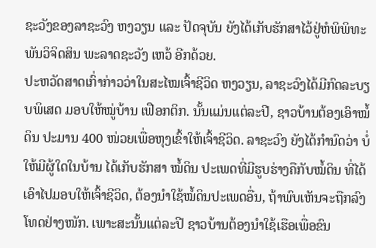ຊະວັງຂອງລາຊະວົງ ຫງວຽນ ແລະ ປັດຈຸບັນ ຍັງໄດ້ເກັບຮັກສາໄວ້ຢູ່ຫໍພິພິທະພັນວິຈິດສິນ ພະລາດຊະວັງ ເຫວ້ ອີກດ້ວຍ.
ປະຫວັດສາດເກົ່າກ່າວວ່າໃນສະໄໝເຈົ້າຊີວິດ ຫງວຽນ, ລາຊະວົງໄດ້ມີກົດລະບຽບພິເສດ ມອບໃຫ້ໝູ່ບ້ານ ເຟືອກຕິກ. ນັ້ນແມ່ນແຕ່ລະປີ, ຊາວບ້ານຕ້ອງເອົາໝໍ້ດິນ ປະມານ 400 ໜ່ວຍເພື່ອຫຸງເຂົ້າໃຫ້ເຈົ້າຊີວິດ. ລາຊະວົງ ຍັງໄດ້ກຳນົດວ່າ ບໍ່ໃຫ້ມີຜູ້ໃດໃນບ້ານ ໄດ້ເກັບຮັກສາ ໝໍ້ດິນ ປະເພດທີ່ມີຮູບຮ່າງຄືກັບໝໍ້ດິນ ທີ່ໄດ້ເອົາໄປມອບໃຫ້ເຈົ້າຊີວິດ, ຕ້ອງນຳໃຊ້ໝໍ້ດິນປະເພດອື່ນ, ຖ້າພົບເຫັນຈະຖືກລົງໂທດຢ່າງໜັກ. ເພາະສະນັ້ນແຕ່ລະປີ ຊາວບ້ານຕ້ອງນຳໃຊ້ເຮືອເພື່ອຂົນ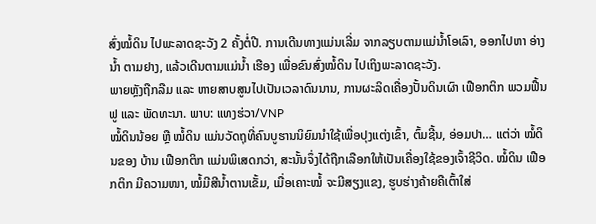ສົ່ງໝໍ້ດິນ ໄປພະລາດຊະວັງ 2 ຄັ້ງຕໍ່ປີ. ການເດີນທາງແມ່ນເລີ່ມ ຈາກລຽບຕາມແມ່ນ້ຳໂອເລົາ, ອອກໄປຫາ ອ່າງນ້ຳ ຕາມຢາງ, ແລ້ວເດີນຕາມແມ່ນ້ຳ ເຮືອງ ເພື່ອຂົນສົ່ງໝໍ້ດິນ ໄປເຖິງພະລາດຊະວັງ.
ພາຍຫຼັງຖືກລືມ ແລະ ຫາຍສາບສູນໄປເປັນເວລາດົນນານ, ການຜະລິດເຄື່ອງປັ້ນດິນເຜົາ ເຟືອກຕິກ ພວມຟື້ນຟູ ແລະ ພັດທະນາ. ພາບ: ແທງຮ່ວາ/VNP
ໝໍ້ດິນນ້ອຍ ຫຼື ໝໍ້ດິນ ແມ່ນວັດຖຸທີ່ຄົນບູຮານນິຍົມນຳໃຊ້ເພື່ອປຸງແຕ່ງເຂົ້າ, ຕົ້ມຊີ້ນ, ອ່ອມປາ… ແຕ່ວ່າ ໝໍ້ດິນຂອງ ບ້ານ ເຟືອກຕິກ ແມ່ນພິເສດກວ່າ, ສະນັ້ນຈຶ່ງໄດ້ຖືກເລືອກໃຫ້ເປັນເຄື່ອງໃຊ້ຂອງເຈົ້າຊີວິດ. ໝໍ້ດິນ ເຟືອກຕິກ ມີຄວາມໜາ, ໝໍ້ມີສີນ້ຳຕານເຂັ້ມ, ເມື່ອເຄາະໝໍ້ ຈະມີສຽງແຂງ, ຮູບຮ່າງຄ້າຍຄືເຕົ້າໃສ່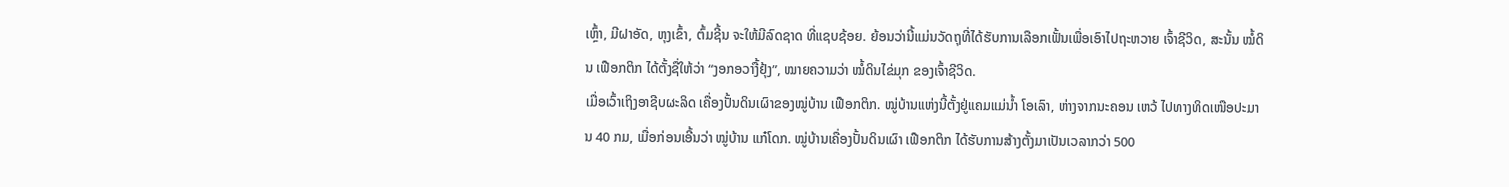ເຫຼົ້າ, ມີຝາອັດ, ຫຸງເຂົ້າ, ຕົ້ມຊີ້ນ ຈະໃຫ້ມີລົດຊາດ ທີ່ແຊບຊ້ອຍ. ຍ້ອນວ່ານີ້ແມ່ນວັດຖຸທີ່ໄດ້ຮັບການເລືອກເຟັ້ນເພື່ອເອົາໄປຖະຫວາຍ ເຈົ້າຊີວິດ, ສະນັ້ນ ໝໍ້ດິນ ເຟືອກຕິກ ໄດ້ຕັ້ງຊື່ໃຫ້ວ່າ “ງອກອວາງື້ຢຸ້ງ”, ໝາຍຄວາມວ່າ ໝໍ້ດິນໄຂ່ມຸກ ຂອງເຈົ້າຊີວິດ.
ເມື່ອເວົ້າເຖິງອາຊີບຜະລິດ ເຄື່ອງປັ້ນດິນເຜົາຂອງໝູ່ບ້ານ ເຟືອກຕິກ. ໝູ່ບ້ານແຫ່ງນີ້ຕັ້ງຢູ່ແຄມແມ່ນ້ຳ ໂອເລົາ, ຫ່າງຈາກນະຄອນ ເຫວ້ ໄປທາງທິດເໜືອປະມານ 40 ກມ, ເມື່ອກ່ອນເອີ້ນວ່າ ໝູ່ບ້ານ ແກ໋ໂດກ. ໝູ່ບ້ານເຄື່ອງປັ້ນດິນເຜົາ ເຟືອກຕິກ ໄດ້ຮັບການສ້າງຕັ້ງມາເປັນເວລາກວ່າ 500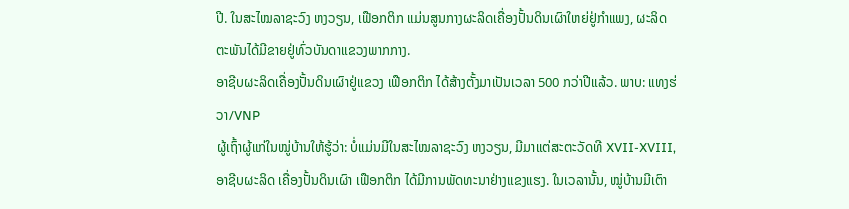ປີ. ໃນສະໄໝລາຊະວົງ ຫງວຽນ, ເຟືອກຕິກ ແມ່ນສູນກາງຜະລິດເຄື່ອງປັ້ນດິນເຜົາໃຫຍ່ຢູ່ກຳແພງ, ຜະລິດຕະພັນໄດ້ມີຂາຍຢູ່ທົ່ວບັນດາແຂວງພາກກາງ.
ອາຊີບຜະລິດເຄື່ອງປັ້ນດິນເຜົາຢູ່ແຂວງ ເຟືອກຕິກ ໄດ້ສ້າງຕັ້ງມາເປັນເວລາ 500 ກວ່າປີແລ້ວ. ພາບ: ແທງຮ່ວາ/VNP
ຜູ້ເຖົ້າຜູ້ແກ່ໃນໝູ່ບ້ານໃຫ້ຮູ້ວ່າ: ບໍ່ແມ່ນມີໃນສະໄໝລາຊະວົງ ຫງວຽນ, ມີມາແຕ່ສະຕະວັດທີ XVII-XVIII, ອາຊີບຜະລິດ ເຄື່ອງປັ້ນດິນເຜົາ ເຟືອກຕິກ ໄດ້ມີການພັດທະນາຢ່າງແຂງແຮງ. ໃນເວລານັ້ນ, ໝູ່ບ້ານມີເຕົາ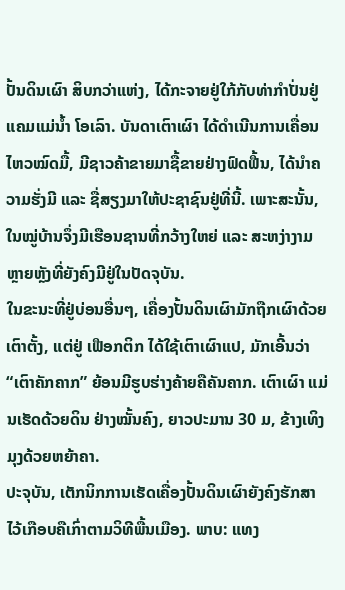ປັ້ນດິນເຜົາ ສິບກວ່າແຫ່ງ, ໄດ້ກະຈາຍຢູ່ໃກ້ກັບທ່າກຳປັ່ນຢູ່ແຄມແມ່ນ້ຳ ໂອເລົາ. ບັນດາເຕົາເຜົາ ໄດ້ດຳເນີນການເຄື່ອນໄຫວໝົດມື້, ມີຊາວຄ້າຂາຍມາຊື້ຂາຍຢ່າງຟົດຟື້ນ, ໄດ້ນຳຄວາມຮັ່ງມີ ແລະ ຊື່ສຽງມາໃຫ້ປະຊາຊົນຢູ່ທີ່ນີ້. ເພາະສະນັ້ນ, ໃນໝູ່ບ້ານຈຶ່ງມີເຮືອນຊານທີ່ກວ້າງໃຫຍ່ ແລະ ສະຫງ່າງາມຫຼາຍຫຼັງທີ່ຍັງຄົງມີຢູ່ໃນປັດຈຸບັນ.
ໃນຂະນະທີ່ຢູ່ບ່ອນອື່ນໆ, ເຄື່ອງປັ້ນດິນເຜົາມັກຖືກເຜົາດ້ວຍເຕົາຕັ້ງ, ແຕ່ຢູ່ ເຟືອກຕິກ ໄດ້ໃຊ້ເຕົາເຜົາແປ, ມັກເອີ້ນວ່າ “ເຕົາຄັກຄາກ” ຍ້ອນມີຮູບຮ່າງຄ້າຍຄືຄັນຄາກ. ເຕົາເຜົາ ແມ່ນເຮັດດ້ວຍດິນ ຢ່າງໝັ້ນຄົງ, ຍາວປະມານ 30 ມ, ຂ້າງເທິງມຸງດ້ວຍຫຍ້າຄາ.
ປະຈຸບັນ, ເຕັກນິກການເຮັດເຄື່ອງປັ້ນດິນເຜົາຍັງຄົງຮັກສາໄວ້ເກືອບຄືເກົ່າຕາມວິທີພື້ນເມືອງ. ພາບ: ແທງ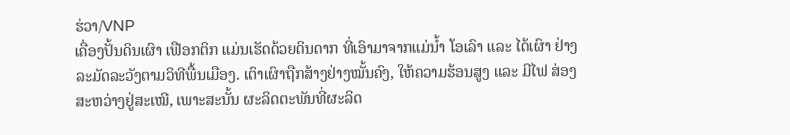ຮ່ວາ/VNP
ເຄື່ອງປັ້ນດິນເຜົາ ເຟືອກຕິກ ແມ່ນເຮັດດ້ວຍດິນດາກ ທີ່ເອົາມາຈາກແມ່ນ້ຳ ໂອເລົາ ແລະ ໄດ້ເຜົາ ຢ່າງລະມັດລະວັງຕາມວິທີພື້ນເມືອງ. ເຕົາເຜົາຖືກສ້າງຢ່າງໝັ້ນຄົງ, ໃຫ້ຄວາມຮ້ອນສູງ ແລະ ມີໄຟ ສ່ອງສະຫວ່າງຢູ່ສະເໝີ, ເພາະສະນັ້ນ ຜະລິດຕະພັນທີ່ຜະລິດ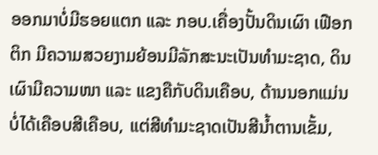ອອກມາບໍ່ມີຮອຍແຕກ ແລະ ກອບ.ເຄື່ອງປັ້ນດິນເຜົາ ເຟືອກຕິກ ມີຄວາມສວຍງາມຍ້ອນມີລັກສະນະເປັນທຳມະຊາດ, ດິນເຜົາມີຄວາມໜາ ແລະ ແຂງຄືກັບດິນເຄືອບ, ດ້ານນອກແມ່ນບໍ່ໄດ້ເຄືອບສີເຄືອບ, ແຕ່ສີທຳມະຊາດເປັນສີນ້ຳຕານເຂັ້ມ,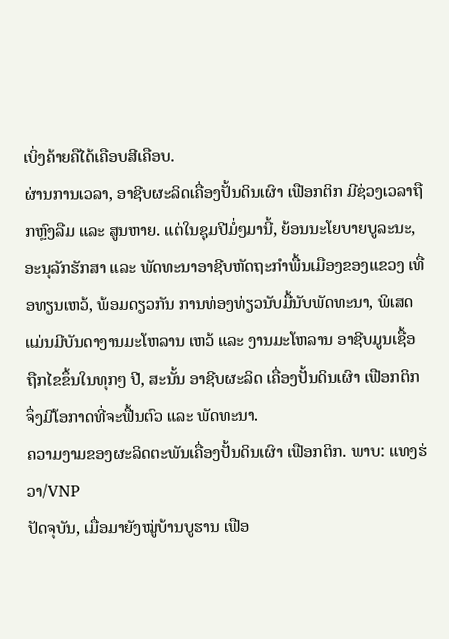ເບິ່ງຄ້າຍຄືໄດ້ເຄືອບສີເຄືອບ.
ຜ່ານການເວລາ, ອາຊີບຜະລິດເຄື່ອງປັ້ນດິນເຜົາ ເຟືອກຕິກ ມີຊ່ວງເວລາຖືກຫຼົງລືມ ແລະ ສູນຫາຍ. ແຕ່ໃນຊຸມປີມໍ່ໆມານີ້, ຍ້ອນນະໂຍບາຍບູລະນະ, ອະນຸລັກຮັກສາ ແລະ ພັດທະນາອາຊີບຫັດຖະກຳພື້ນເມືອງຂອງແຂວງ ເທື່ອທຽນເຫວ້, ພ້ອມດຽວກັນ ການທ່ອງທ່ຽວນັບມື້ນັບພັດທະນາ, ພິເສດແມ່ນມີບັນດາງານມະໂຫລານ ເຫວ້ ແລະ ງານມະໂຫລານ ອາຊີບມູນເຊື້ອ ຖືກໄຂຂຶ້ນໃນທຸກໆ ປີ, ສະນັ້ນ ອາຊີບຜະລິດ ເຄື່ອງປັ້ນດິນເຜົາ ເຟືອກຕິກ ຈຶ່ງມີໂອກາດທີ່ຈະຟື້ນຕົວ ແລະ ພັດທະນາ.
ຄວາມງາມຂອງຜະລິດຕະພັນເຄື່ອງປັ້ນດິນເຜົາ ເຟືອກຕິກ. ພາບ: ແທງຮ່ວາ/VNP
ປັດຈຸບັນ, ເມື່ອມາຍັງໝູ່ບ້ານບູຮານ ເຟືອ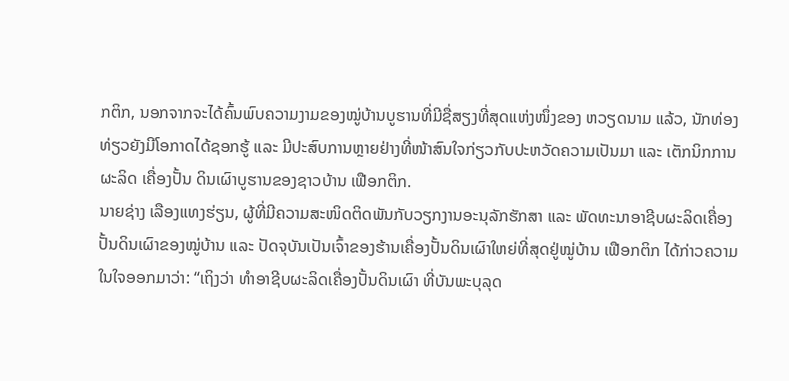ກຕິກ, ນອກຈາກຈະໄດ້ຄົ້ນພົບຄວາມງາມຂອງໝູ່ບ້ານບູຮານທີ່ມີຊື່ສຽງທີ່ສຸດແຫ່ງໜຶ່ງຂອງ ຫວຽດນາມ ແລ້ວ, ນັກທ່ອງທ່ຽວຍັງມີໂອກາດໄດ້ຊອກຮູ້ ແລະ ມີປະສົບການຫຼາຍຢ່າງທີ່ໜ້າສົນໃຈກ່ຽວກັບປະຫວັດຄວາມເປັນມາ ແລະ ເຕັກນິກການຜະລິດ ເຄື່ອງປັ້ນ ດິນເຜົາບູຮານຂອງຊາວບ້ານ ເຟືອກຕິກ.
ນາຍຊ່າງ ເລືອງແທງຮ່ຽນ, ຜູ້ທີ່ມີຄວາມສະໜິດຕິດພັນກັບວຽກງານອະນຸລັກຮັກສາ ແລະ ພັດທະນາອາຊີບຜະລິດເຄື່ອງປັ້ນດິນເຜົາຂອງໝູ່ບ້ານ ແລະ ປັດຈຸບັນເປັນເຈົ້າຂອງຮ້ານເຄື່ອງປັ້ນດິນເຜົາໃຫຍ່ທີ່ສຸດຢູ່ໝູ່ບ້ານ ເຟືອກຕິກ ໄດ້ກ່າວຄວາມໃນໃຈອອກມາວ່າ: “ເຖິງວ່າ ທໍາອາຊີບຜະລິດເຄື່ອງປັ້ນດິນເຜົາ ທີ່ບັນພະບຸລຸດ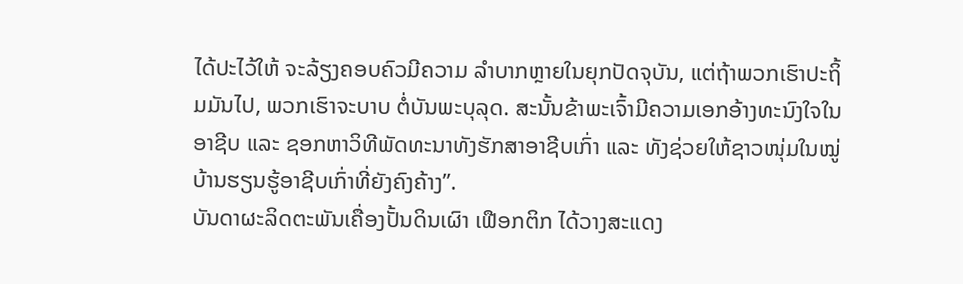ໄດ້ປະໄວ້ໃຫ້ ຈະລ້ຽງຄອບຄົວມີຄວາມ ລໍາບາກຫຼາຍໃນຍຸກປັດຈຸບັນ, ແຕ່ຖ້າພວກເຮົາປະຖິ້ມມັນໄປ, ພວກເຮົາຈະບາບ ຕໍ່ບັນພະບຸລຸດ. ສະນັ້ນຂ້າພະເຈົ້າມີຄວາມເອກອ້າງທະນົງໃຈໃນອາຊີບ ແລະ ຊອກຫາວິທີພັດທະນາທັງຮັກສາອາຊີບເກົ່າ ແລະ ທັງຊ່ວຍໃຫ້ຊາວໜຸ່ມໃນໝູ່ບ້ານຮຽນຮູ້ອາຊີບເກົ່າທີ່ຍັງຄົງຄ້າງ”.
ບັນດາຜະລິດຕະພັນເຄື່ອງປັ້ນດິນເຜົາ ເຟືອກຕິກ ໄດ້ວາງສະແດງ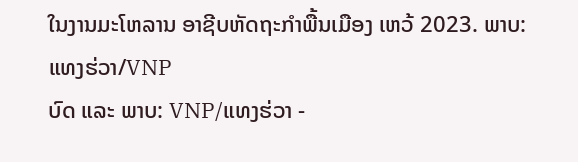ໃນງານມະໂຫລານ ອາຊີບຫັດຖະກຳພື້ນເມືອງ ເຫວ້ 2023. ພາບ: ແທງຮ່ວາ/VNP
ບົດ ແລະ ພາບ: VNP/ແທງຮ່ວາ -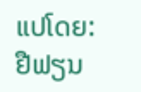ແປໂດຍ: ຢືຟຽນ